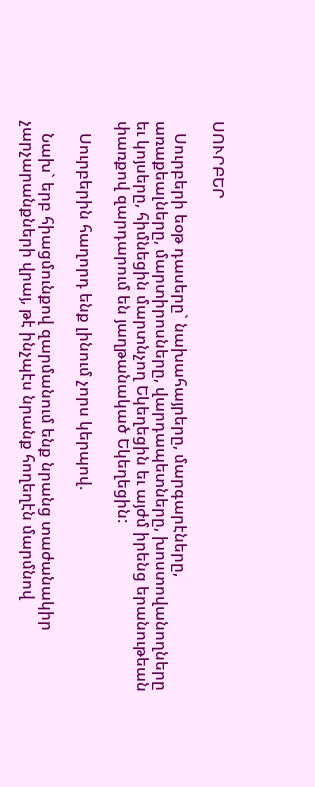ՍՈՒՐԲԵՐ

   Սուրբերի եօթ դասերը` նախահայրերը, մարգարէները, առաքեալները, մարտիրոսները, վարդապետները, խոստովանողները եւ կոյսերը, հիմնեցին մարտնչող Եկեղեցին եւ այժմ իրենց երանութեան փառքով զարդարում են յաղթանակած Եկեղեցին:

   Սուրբերին հաղորդ ենք լինում չորս կերպով.

   Նախ` երբ հիացմունքով զարմանում ենք նրանց տաժանակիր չարչարանքների վրայ, թէ ինչպէս նրանք հողեղէն մարմնով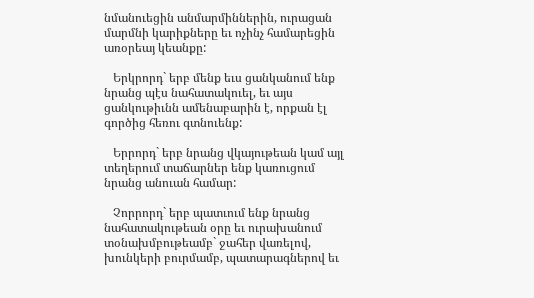նմանուեցին անմարմիններին, ուրացան մարմնի կարիքները եւ ոչինչ համարեցին առօրեայ կեանքը:

   Երկրորդ` երբ մենք եւս ցանկանում ենք նրանց պէս նահատակուել, եւ այս ցանկութիւնն ամենաբարին է, որքան էլ գործից հեռու գտնուենք:

   Երրորդ` երբ նրանց վկայութեան կամ այլ տեղերում տաճարներ ենք կառուցում նրանց անուան համար:

   Չորրորդ` երբ պատւում ենք նրանց նահատակութեան օրը եւ ուրախանում տօնախմբութեամբ` ջահեր վառելով, խունկերի բուրմամբ, պատարագներով եւ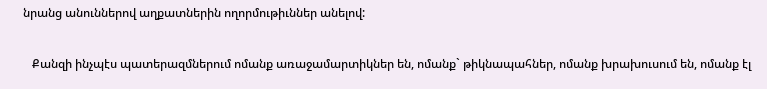նրանց անուններով աղքատներին ողորմութիւններ անելով:

   Քանզի ինչպէս պատերազմներում ոմանք առաջամարտիկներ են, ոմանք` թիկնապահներ, ոմանք խրախուսում են, ոմանք էլ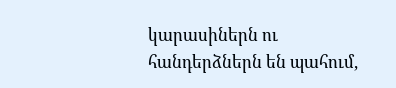կարասիներն ու հանդերձներն են պահում,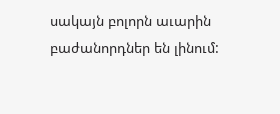սակայն բոլորն աւարին բաժանորդներ են լինում: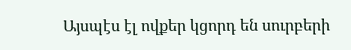Այսպէս էլ ովքեր կցորդ են սուրբերի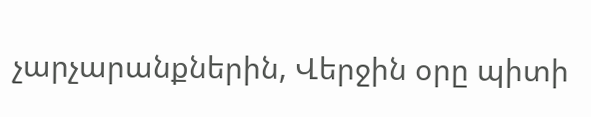չարչարանքներին, Վերջին օրը պիտի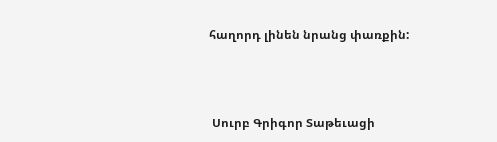հաղորդ լինեն նրանց փառքին:



 Սուրբ Գրիգոր Տաթեւացի